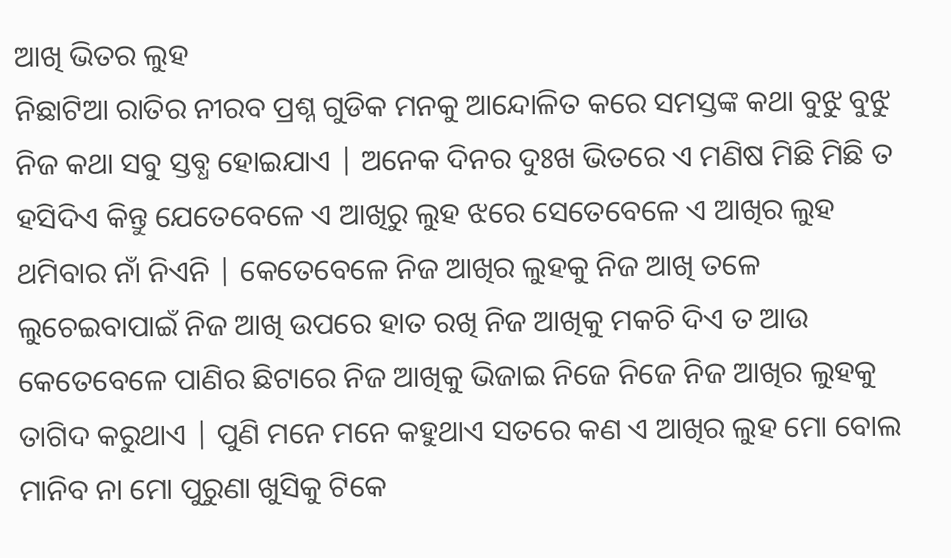ଆଖି ଭିତର ଲୁହ
ନିଛାଟିଆ ରାତିର ନୀରବ ପ୍ରଶ୍ନ ଗୁଡିକ ମନକୁ ଆନ୍ଦୋଳିତ କରେ ସମସ୍ତଙ୍କ କଥା ବୁଝୁ ବୁଝୁ ନିଜ କଥା ସବୁ ସ୍ତବ୍ଧ ହୋଇଯାଏ | ଅନେକ ଦିନର ଦୁଃଖ ଭିତରେ ଏ ମଣିଷ ମିଛି ମିଛି ତ ହସିଦିଏ କିନ୍ତୁ ଯେତେବେଳେ ଏ ଆଖିରୁ ଲୁହ ଝରେ ସେତେବେଳେ ଏ ଆଖିର ଲୁହ ଥମିବାର ନାଁ ନିଏନି | କେତେବେଳେ ନିଜ ଆଖିର ଲୁହକୁ ନିଜ ଆଖି ତଳେ ଲୁଚେଇବାପାଇଁ ନିଜ ଆଖି ଉପରେ ହାତ ରଖି ନିଜ ଆଖିକୁ ମକଚି ଦିଏ ତ ଆଉ କେତେବେଳେ ପାଣିର ଛିଟାରେ ନିଜ ଆଖିକୁ ଭିଜାଇ ନିଜେ ନିଜେ ନିଜ ଆଖିର ଲୁହକୁ ତାଗିଦ କରୁଥାଏ | ପୁଣି ମନେ ମନେ କହୁଥାଏ ସତରେ କଣ ଏ ଆଖିର ଲୁହ ମୋ ବୋଲ ମାନିବ ନା ମୋ ପୁରୁଣା ଖୁସିକୁ ଟିକେ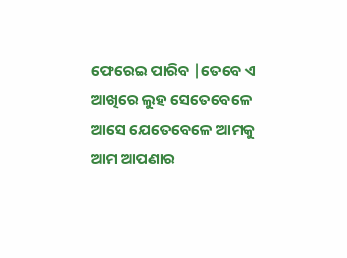ଫେରେଇ ପାରିବ |ତେବେ ଏ ଆଖିରେ ଲୁହ ସେତେବେଳେ ଆସେ ଯେତେବେଳେ ଆମକୁ ଆମ ଆପଣାର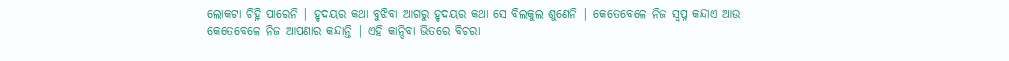ଲୋକଟା ଚିହ୍ନି ପାରେନି | ହୃଦୟର କଥା ବୁଝିବା ଆଗରୁ ହୃଦୟର କଥା ସେ ବିଲକୁଲ ଶୁଣେନି | କେତେବେଳେ ନିଜ ସ୍ୱପ୍ନ କନ୍ଦାଏ ଆଉ କେତେବେଳେ ନିଜ ଆପଣାର କନ୍ଦାନ୍ତି | ଏହି କାନ୍ଦିବା ଭିତରେ ବିଚରା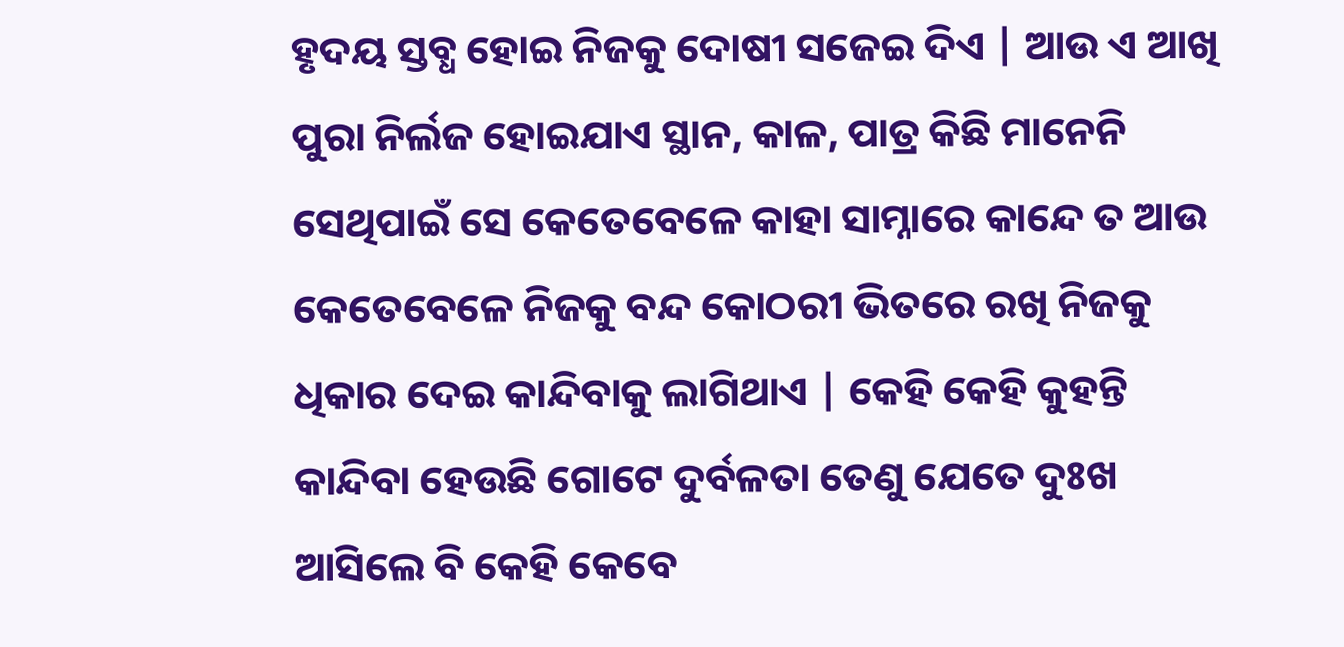ହୃଦୟ ସ୍ତବ୍ଧ ହୋଇ ନିଜକୁ ଦୋଷୀ ସଜେଇ ଦିଏ | ଆଉ ଏ ଆଖି ପୁରା ନିର୍ଲଜ ହୋଇଯାଏ ସ୍ଥାନ, କାଳ, ପାତ୍ର କିଛି ମାନେନି ସେଥିପାଇଁ ସେ କେତେବେଳେ କାହା ସାମ୍ନାରେ କାନ୍ଦେ ତ ଆଉ କେତେବେଳେ ନିଜକୁ ବନ୍ଦ କୋଠରୀ ଭିତରେ ରଖି ନିଜକୁ ଧିକାର ଦେଇ କାନ୍ଦିବାକୁ ଲାଗିଥାଏ | କେହି କେହି କୁହନ୍ତି କାନ୍ଦିବା ହେଉଛି ଗୋଟେ ଦୁର୍ବଳତା ତେଣୁ ଯେତେ ଦୁଃଖ ଆସିଲେ ବି କେହି କେବେ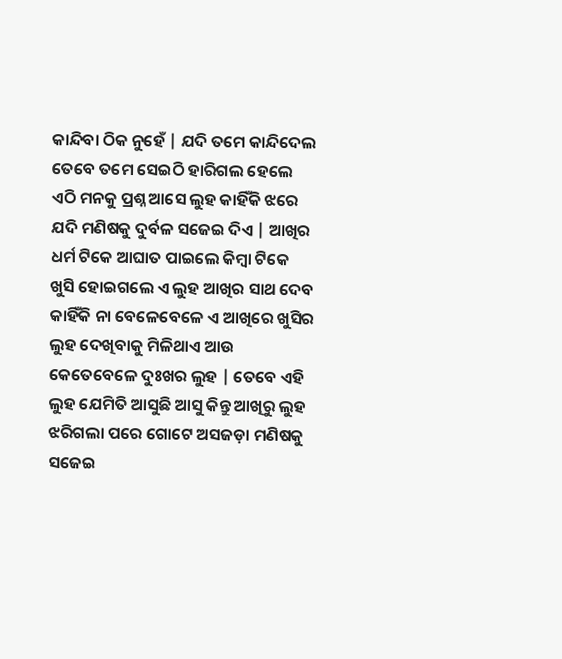କାନ୍ଦିବା ଠିକ ନୁହେଁ | ଯଦି ତମେ କାନ୍ଦିଦେଲ ତେବେ ତମେ ସେଇଠି ହାରିଗଲ ହେଲେ ଏଠି ମନକୁ ପ୍ରଶ୍ନ ଆସେ ଲୁହ କାହିଁକି ଝରେ ଯଦି ମଣିଷକୁ ଦୁର୍ବଳ ସଜେଇ ଦିଏ | ଆଖିର ଧର୍ମ ଟିକେ ଆଘାତ ପାଇଲେ କିମ୍ବା ଟିକେ ଖୁସି ହୋଇଗଲେ ଏ ଲୁହ ଆଖିର ସାଥ ଦେବ କାହିଁକି ନା ବେଳେବେଳେ ଏ ଆଖିରେ ଖୁସିର ଲୁହ ଦେଖିବାକୁ ମିଳିଥାଏ ଆଉ କେତେବେଳେ ଦୁଃଖର ଲୁହ | ତେବେ ଏହି ଲୁହ ଯେମିତି ଆସୁଛି ଆସୁ କିନ୍ତୁ ଆଖିରୁ ଲୁହ ଝରିଗଲା ପରେ ଗୋଟେ ଅସଜଡ଼ା ମଣିଷକୁ ସଜେଇ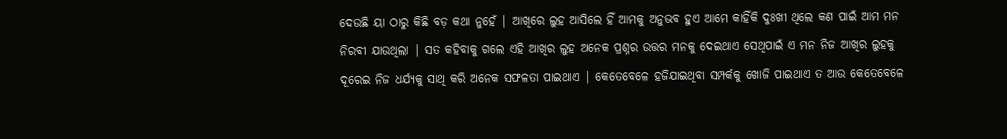ଦେଉଛି ୟା ଠାରୁ କିଛି ବଡ଼ କଥା ନୁହେଁ | ଆଖିରେ ଲୁହ ଆସିଲେ ହିଁ ଆମକୁ ଅନୁଭବ ହୁଏ ଆମେ କାହିଁକି ଦୁଃଖୀ ଥିଲେ କଣ ପାଇଁ ଆମ ମନ ନିରବୀ ଯାଉଥିଲା | ସତ କହିବାକୁ ଗଲେ ଏହି ଆଖିର ଲୁହ ଅନେକ ପ୍ରଶ୍ନର ଉତ୍ତର ମନକୁ ଦେଇଥାଏ ସେଥିପାଇଁ ଏ ମନ ନିଜ ଆଖିର ଲୁହକୁ ଦୂରେଇ ନିଜ ଧର୍ଯ୍ୟକୁ ସାଥି କରି ଅନେକ ସଫଳତା ପାଇଥାଏ | କେତେବେଳେ ହଜିଯାଇଥିବା ସମ୍ପର୍କକୁ ଖୋଜି ପାଇଥାଏ ତ ଆଉ କେତେବେଳେ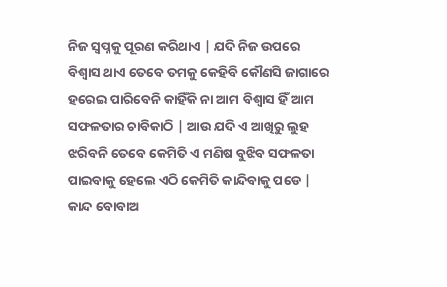ନିଜ ସ୍ୱପ୍ନକୁ ପୂରଣ କରିଥାଏ | ଯଦି ନିଜ ଉପରେ ବିଶ୍ୱାସ ଥାଏ ତେବେ ତମକୁ କେହିବି କୌଣସି ଜାଗାରେ ହରେଇ ପାରିବେନି କାହିଁକି ନା ଆମ ବିଶ୍ୱାସ ହିଁ ଆମ ସଫଳତାର ଚାବିକାଠି | ଆଉ ଯଦି ଏ ଆଖିରୁ ଲୁହ ଝରିବନି ତେବେ କେମିତି ଏ ମଣିଷ ବୁଝିବ ସଫଳତା ପାଇବାକୁ ହେଲେ ଏଠି କେମିତି କାନ୍ଦିବାକୁ ପଡେ | କାନ୍ଦ ବୋବାଅ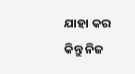ଯାହା କର କିନ୍ତୁ ନିଜ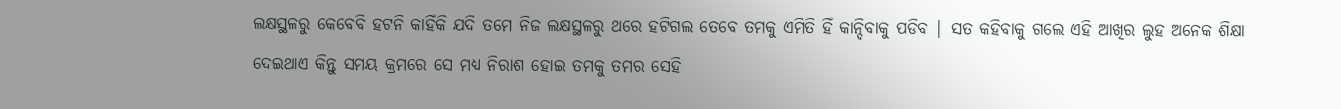ଲକ୍ଷସ୍ଥଳରୁ କେବେବି ହଟନି କାହିଁକି ଯଦି ତମେ ନିଜ ଲକ୍ଷସ୍ଥଳରୁ ଥରେ ହଟିଗଲ ତେବେ ତମକୁ ଏମିତି ହିଁ କାନ୍ଦିବାକୁ ପଡିବ | ସତ କହିବାକୁ ଗଲେ ଏହି ଆଖିର ଲୁହ ଅନେକ ଶିକ୍ଷା ଦେଇଥାଏ କିନ୍ତୁ ସମୟ କ୍ରମରେ ସେ ମଧ୍ୟ ନିରାଶ ହୋଇ ତମକୁ ତମର ସେହି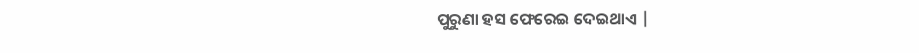ପୁରୁଣା ହସ ଫେରେଇ ଦେଇଥାଏ |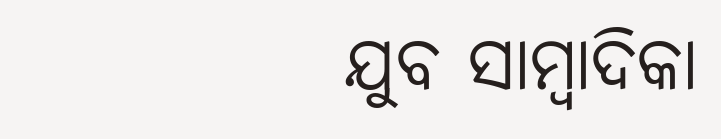ଯୁବ ସାମ୍ବାଦିକା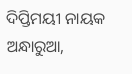ଦିପ୍ତିମୟୀ ନାୟକ
ଅନ୍ଧାରୁଆ,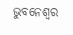ଭୁବନେଶ୍ୱର